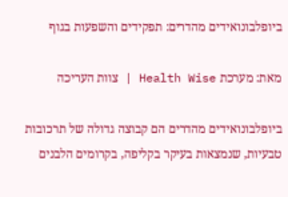ביופלבונואידים מהדרים: תפקידים והשפעות בגוף

מאת: מערכת Health Wise | צוות העריכה

ביופלבונואידים מהדרים הם קבוצה גדולה של תרכובות טבעיות, שנמצאות בעיקר בקליפה, בקרומים הלבנים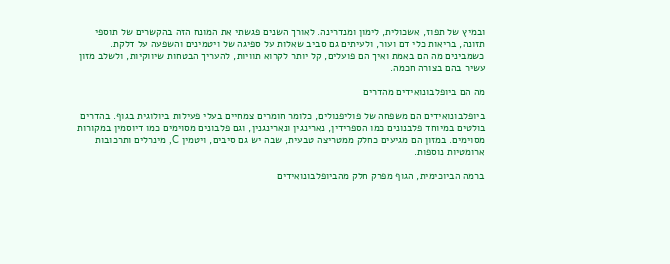ובמיץ של תפוז, אשכולית, לימון ומנדרינה. לאורך השנים פגשתי את המונח הזה בהקשרים של תוספי תזונה, בריאות כלי דם ועור, ולעיתים גם סביב שאלות על ספיגה של ויטמינים והשפעה על דלקת. כשמבינים מה הם באמת ואיך הם פועלים, קל יותר לקרוא תוויות, להעריך הבטחות שיווקיות, ולשלב מזון עשיר בהם בצורה חכמה.

מה הם ביופלבונואידים מהדרים

ביופלבונואידים הם משפחה של פוליפנולים, כלומר חומרים צמחיים בעלי פעילות ביולוגית בגוף. בהדרים בולטים במיוחד פלבנונים כמו הספרידין, נארינגין ונארינגנין, וגם פלבונים מסוימים כמו דיוסמין במקורות מסוימים. במזון הם מגיעים כחלק ממטריצה טבעית, שבה יש גם סיבים, ויטמין C, מינרלים ותרכובות ארומטיות נוספות.

ברמה הביוכימית, הגוף מפרק חלק מהביופלבונואידים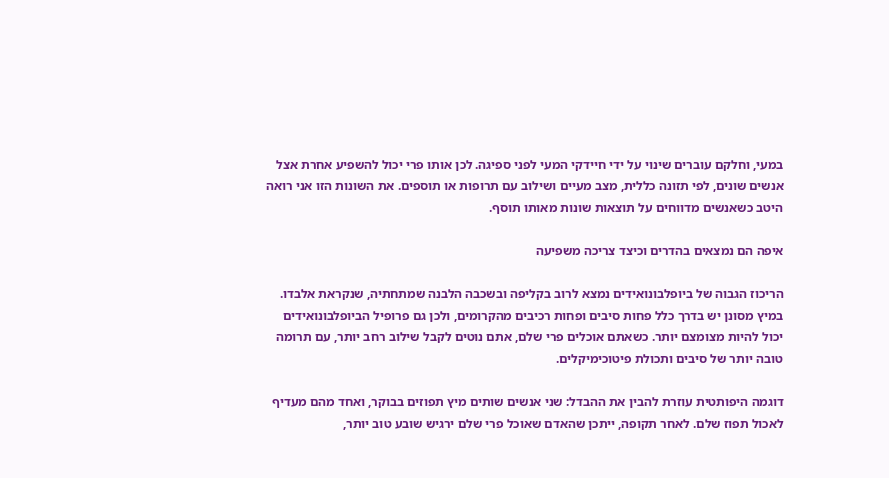במעי, וחלקם עוברים שינוי על ידי חיידקי המעי לפני ספיגה. לכן אותו פרי יכול להשפיע אחרת אצל אנשים שונים, לפי תזונה כללית, מצב מעיים ושילוב עם תרופות או תוספים. את השונות הזו אני רואה היטב כשאנשים מדווחים על תוצאות שונות מאותו תוסף.

איפה הם נמצאים בהדרים וכיצד צריכה משפיעה

הריכוז הגבוה של ביופלבונואידים נמצא לרוב בקליפה ובשכבה הלבנה שמתחתיה, שנקראת אלבדו. במיץ מסונן יש בדרך כלל פחות סיבים ופחות רכיבים מהקרומים, ולכן גם פרופיל הביופלבונואידים יכול להיות מצומצם יותר. כשאתם אוכלים פרי שלם, אתם נוטים לקבל שילוב רחב יותר, עם תרומה טובה יותר של סיבים ותכולת פיטוכימיקלים.

דוגמה היפותטית עוזרת להבין את ההבדל: שני אנשים שותים מיץ תפוזים בבוקר, ואחד מהם מעדיף לאכול תפוז שלם. לאחר תקופה, ייתכן שהאדם שאוכל פרי שלם ירגיש שובע טוב יותר,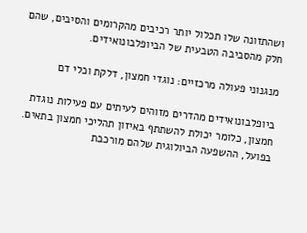ושהתזונה שלו תכלול יותר רכיבים מהקרומים והסיבים, שהם חלק מהסביבה הטבעית של הביופלבונואידים.

מנגנוני פעולה מרכזיים: נוגדי חמצון, דלקת וכלי דם

ביופלבונואידים מהדרים מזוהים לעיתים עם פעילות נוגדת חמצון, כלומר יכולת להשתתף באיזון תהליכי חמצון בתאים. בפועל, ההשפעה הביולוגית שלהם מורכבת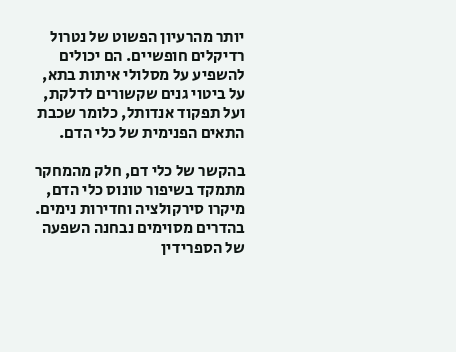יותר מהרעיון הפשוט של נטרול רדיקלים חופשיים. הם יכולים להשפיע על מסלולי איתות בתא, על ביטוי גנים שקשורים לדלקת, ועל תפקוד אנדותל, כלומר שכבת התאים הפנימית של כלי הדם.

בהקשר של כלי דם, חלק מהמחקר מתמקד בשיפור טונוס כלי הדם, מיקרו סירקולציה וחדירות נימים. בהדרים מסוימים נבחנה השפעה של הספרידין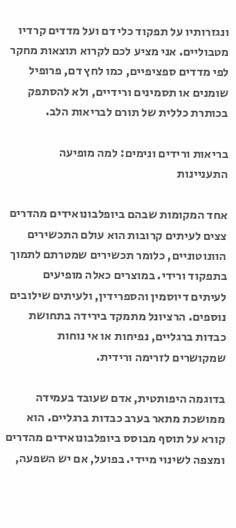ונגזרותיו על תפקוד כלי דם ועל מדדים קרדיו מטבוליים. אני מציע לכם לקרוא תוצאות מחקר לפי מדדים ספציפיים, כמו לחץ דם, פרופיל שומנים או תסמינים ורידיים, ולא להסתפק בכותרת כללית של תורם לבריאות הלב.

בריאות ורידים ונימים: למה מופיעה התעניינות

אחד המקומות שבהם ביופלבונואידים מהדרים צצים לעיתים קרובות הוא עולם התכשירים הוונוטוניים, כלומר תכשירים שמטרתם לתמוך בתפקוד ורידי. במוצרים כאלה מופיעים לעיתים דיוסמין והספרידין, ולעיתים שילובים נוספים. הרציונל מתמקד בירידה בתחושת כבדות ברגליים, נפיחות או אי נוחות שמקושרים לזרימה ורידית.

בדוגמה היפותטית, אדם שעובד בעמידה ממושכת מתאר בערב כבדות ברגליים. הוא קורא על תוסף מבוסס ביופלבונואידים מהדרים ומצפה לשינוי מיידי. בפועל, אם יש השפעה,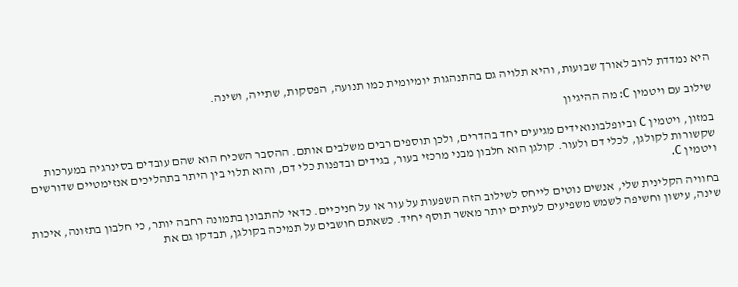היא נמדדת לרוב לאורך שבועות, והיא תלויה גם בהתנהגות יומיומית כמו תנועה, הפסקות, שתייה, ושינה.

שילוב עם ויטמין C: מה ההיגיון

במזון, ויטמין C וביופלבונואידים מגיעים יחד בהדרים, ולכן תוספים רבים משלבים אותם. ההסבר השכיח הוא שהם עובדים בסינרגיה במערכות שקשורות לקולגן, לכלי דם ולעור. קולגן הוא חלבון מבני מרכזי בעור, בגידים ובדפנות כלי דם, והוא תלוי בין היתר בתהליכים אנזימטיים שדורשים ויטמין C.

בחוויה הקלינית שלי, אנשים נוטים לייחס לשילוב הזה השפעות על עור או על חניכיים. כדאי להתבונן בתמונה רחבה יותר, כי חלבון בתזונה, איכות שינה, עישון וחשיפה לשמש משפיעים לעיתים יותר מאשר תוסף יחיד. כשאתם חושבים על תמיכה בקולגן, תבדקו גם את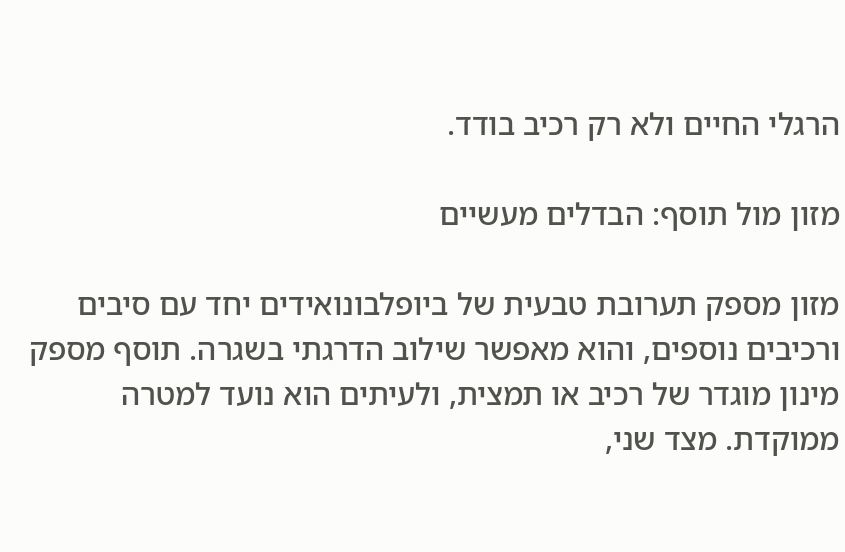הרגלי החיים ולא רק רכיב בודד.

מזון מול תוסף: הבדלים מעשיים

מזון מספק תערובת טבעית של ביופלבונואידים יחד עם סיבים ורכיבים נוספים, והוא מאפשר שילוב הדרגתי בשגרה. תוסף מספק מינון מוגדר של רכיב או תמצית, ולעיתים הוא נועד למטרה ממוקדת. מצד שני,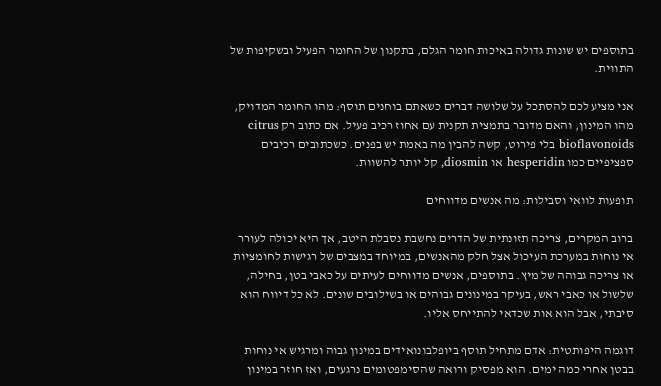בתוספים יש שונות גדולה באיכות חומר הגלם, בתקנון של החומר הפעיל ובשקיפות של התווית.

אני מציע לכם להסתכל על שלושה דברים כשאתם בוחנים תוסף: מהו החומר המדויק, מהו המינון, והאם מדובר בתמצית תקנית עם אחוז רכיב פעיל. אם כתוב רק citrus bioflavonoids בלי פירוט, קשה להבין מה באמת יש בפנים. כשכתובים רכיבים ספציפיים כמו hesperidin או diosmin, קל יותר להשוות.

תופעות לוואי וסבילות: מה אנשים מדווחים

ברוב המקרים, צריכה תזונתית של הדרים נחשבת נסבלת היטב, אך היא יכולה לעורר אי נוחות במערכת העיכול אצל חלק מהאנשים, במיוחד במצבים של רגישות לחומציות או צריכה גבוהה של מיץ. בתוספים, אנשים מדווחים לעיתים על כאבי בטן, בחילה, שלשול או כאבי ראש, בעיקר במינונים גבוהים או בשילובים שונים. לא כל דיווח הוא סיבתי, אבל הוא אות שכדאי להתייחס אליו.

דוגמה היפותטית: אדם מתחיל תוסף ביופלבונואידים במינון גבוה ומרגיש אי נוחות בבטן אחרי כמה ימים. הוא מפסיק ורואה שהסימפטומים נרגעים, ואז חוזר במינון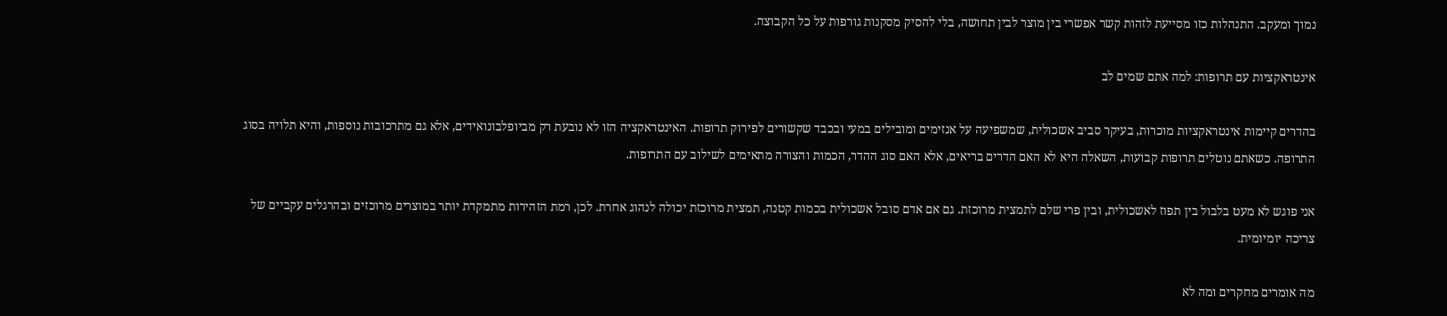נמוך ומעקב. התנהלות כזו מסייעת לזהות קשר אפשרי בין מוצר לבין תחושה, בלי להסיק מסקנות גורפות על כל הקבוצה.

אינטראקציות עם תרופות: למה אתם שמים לב

בהדרים קיימות אינטראקציות מוכרות, בעיקר סביב אשכולית, שמשפיעה על אנזימים ומובילים במעי ובכבד שקשורים לפירוק תרופות. האינטראקציה הזו לא נובעת רק מביופלבונואידים, אלא גם מתרכובות נוספות, והיא תלויה בסוג התרופה. כשאתם נוטלים תרופות קבועות, השאלה היא לא האם הדרים בריאים, אלא האם סוג ההדר, הכמות והצורה מתאימים לשילוב עם התרופות.

אני פוגש לא מעט בלבול בין תפוז לאשכולית, ובין פרי שלם לתמצית מרוכזת. גם אם אדם סובל אשכולית בכמות קטנה, תמצית מרוכזת יכולה לנהוג אחרת. לכן, רמת הזהירות מתמקדת יותר במוצרים מרוכזים ובהרגלים עקביים של צריכה יומיומית.

מה אומרים מחקרים ומה לא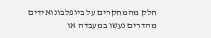חלק מהמחקרים על ביופלבונואידים מהדרים נעשו במעבדה או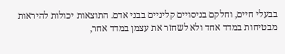בבעלי חיים, וחלקם בניסויים קליניים בבני אדם. התוצאות יכולות להיראות מבטיחות במדד אחד ולא לשחזר את עצמן במדד אחר,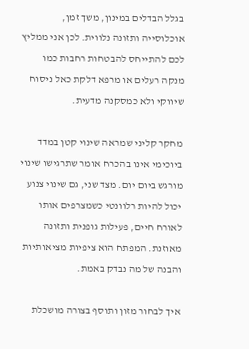בגלל הבדלים במינון, משך זמן, אוכלוסייה ותזונה נלווית. לכן אני ממליץ לכם להתייחס להבטחות רחבות כמו מנקה רעלים או מרפא דלקת כאל ניסוח שיווקי ולא כמסקנה מדעית.

מחקר קליני שמראה שינוי קטן במדד ביוכימי אינו בהכרח אומר שתרגישו שינוי מורגש ביום יום. מצד שני, גם שינוי צנוע יכול להיות רלוונטי כשמצרפים אותו לאורח חיים, פעילות גופנית ותזונה מאוזנת. המפתח הוא ציפיות מציאותיות והבנה של מה נבדק באמת.

איך לבחור מזון ותוסף בצורה מושכלת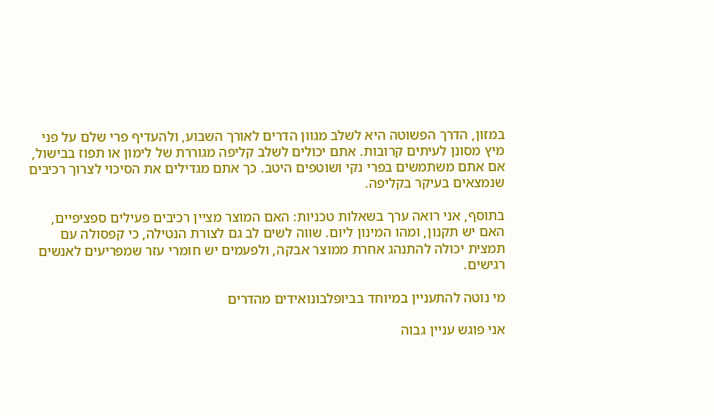במזון, הדרך הפשוטה היא לשלב מגוון הדרים לאורך השבוע, ולהעדיף פרי שלם על פני מיץ מסונן לעיתים קרובות. אתם יכולים לשלב קליפה מגוררת של לימון או תפוז בבישול, אם אתם משתמשים בפרי נקי ושוטפים היטב. כך אתם מגדילים את הסיכוי לצרוך רכיבים שנמצאים בעיקר בקליפה.

בתוסף, אני רואה ערך בשאלות טכניות: האם המוצר מציין רכיבים פעילים ספציפיים, האם יש תקנון, ומהו המינון ליום. שווה לשים לב גם לצורת הנטילה, כי קפסולה עם תמצית יכולה להתנהג אחרת ממוצר אבקה, ולפעמים יש חומרי עזר שמפריעים לאנשים רגישים.

מי נוטה להתעניין במיוחד בביופלבונואידים מהדרים

אני פוגש עניין גבוה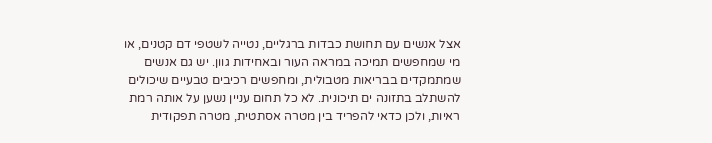אצל אנשים עם תחושת כבדות ברגליים, נטייה לשטפי דם קטנים, או מי שמחפשים תמיכה במראה העור ובאחידות גוון. יש גם אנשים שמתמקדים בבריאות מטבולית, ומחפשים רכיבים טבעיים שיכולים להשתלב בתזונה ים תיכונית. לא כל תחום עניין נשען על אותה רמת ראיות, ולכן כדאי להפריד בין מטרה אסתטית, מטרה תפקודית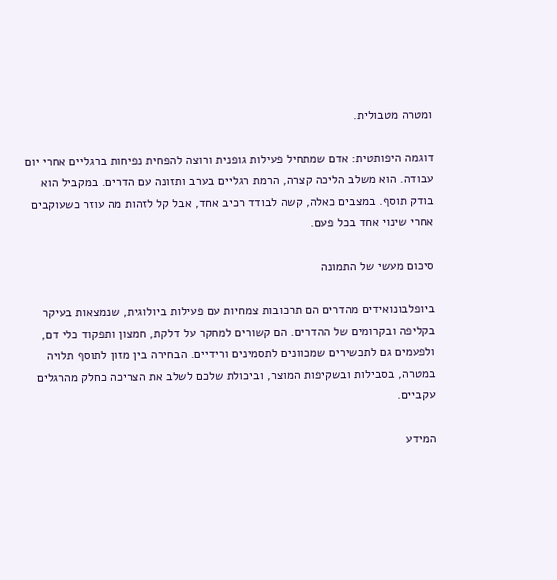ומטרה מטבולית.

דוגמה היפותטית: אדם שמתחיל פעילות גופנית ורוצה להפחית נפיחות ברגליים אחרי יום עבודה. הוא משלב הליכה קצרה, הרמת רגליים בערב ותזונה עם הדרים. במקביל הוא בודק תוסף. במצבים כאלה, קשה לבודד רכיב אחד, אבל קל לזהות מה עוזר כשעוקבים אחרי שינוי אחד בכל פעם.

סיכום מעשי של התמונה

ביופלבונואידים מהדרים הם תרכובות צמחיות עם פעילות ביולוגית, שנמצאות בעיקר בקליפה ובקרומים של ההדרים. הם קשורים למחקר על דלקת, חמצון ותפקוד כלי דם, ולפעמים גם לתכשירים שמכוונים לתסמינים ורידיים. הבחירה בין מזון לתוסף תלויה במטרה, בסבילות ובשקיפות המוצר, וביכולת שלכם לשלב את הצריכה כחלק מהרגלים עקביים.

המידע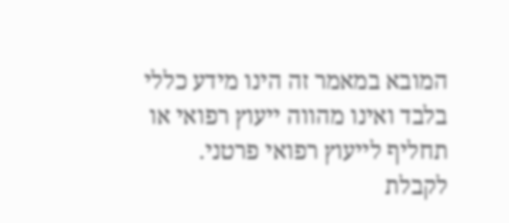המובא במאמר זה הינו מידע כללי בלבד ואינו מהווה ייעוץ רפואי או תחליף לייעוץ רפואי פרטני. לקבלת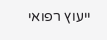ייעוץ רפואי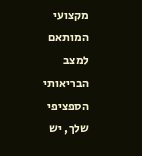מקצועי המותאם למצב הבריאותי הספציפי שלך, יש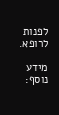לפנות לרופא.

מידע נוסף: